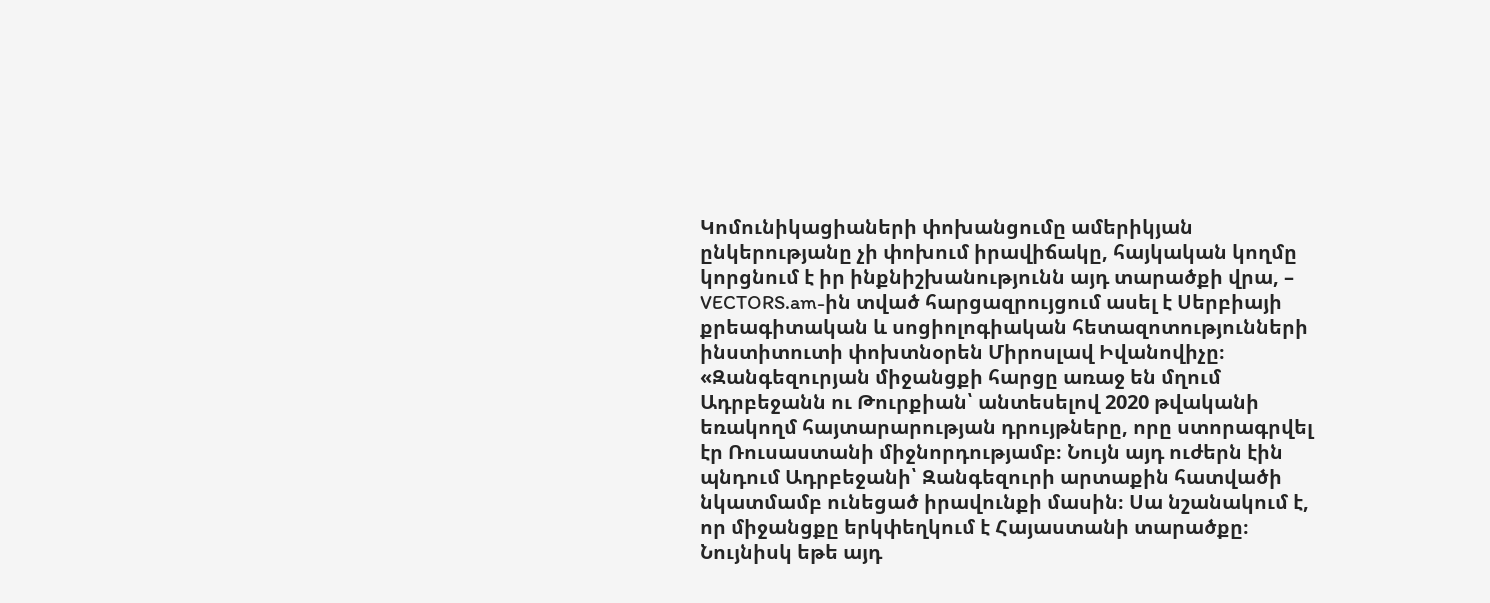Կոմունիկացիաների փոխանցումը ամերիկյան ընկերությանը չի փոխում իրավիճակը, հայկական կողմը կորցնում է իր ինքնիշխանությունն այդ տարածքի վրա, – VECTORS.am-ին տված հարցազրույցում ասել է Սերբիայի քրեագիտական և սոցիոլոգիական հետազոտությունների ինստիտուտի փոխտնօրեն Միրոսլավ Իվանովիչը։
«Զանգեզուրյան միջանցքի հարցը առաջ են մղում Ադրբեջանն ու Թուրքիան՝ անտեսելով 2020 թվականի եռակողմ հայտարարության դրույթները, որը ստորագրվել էր Ռուսաստանի միջնորդությամբ։ Նույն այդ ուժերն էին պնդում Ադրբեջանի՝ Զանգեզուրի արտաքին հատվածի նկատմամբ ունեցած իրավունքի մասին։ Սա նշանակում է, որ միջանցքը երկփեղկում է Հայաստանի տարածքը։ Նույնիսկ եթե այդ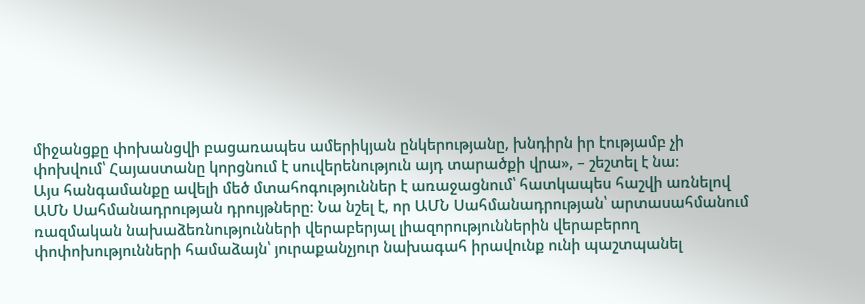միջանցքը փոխանցվի բացառապես ամերիկյան ընկերությանը, խնդիրն իր էությամբ չի փոխվում՝ Հայաստանը կորցնում է սուվերենություն այդ տարածքի վրա», – շեշտել է նա։
Այս հանգամանքը ավելի մեծ մտահոգություններ է առաջացնում՝ հատկապես հաշվի առնելով ԱՄՆ Սահմանադրության դրույթները։ Նա նշել է, որ ԱՄՆ Սահմանադրության՝ արտասահմանում ռազմական նախաձեռնությունների վերաբերյալ լիազորություններին վերաբերող փոփոխությունների համաձայն՝ յուրաքանչյուր նախագահ իրավունք ունի պաշտպանել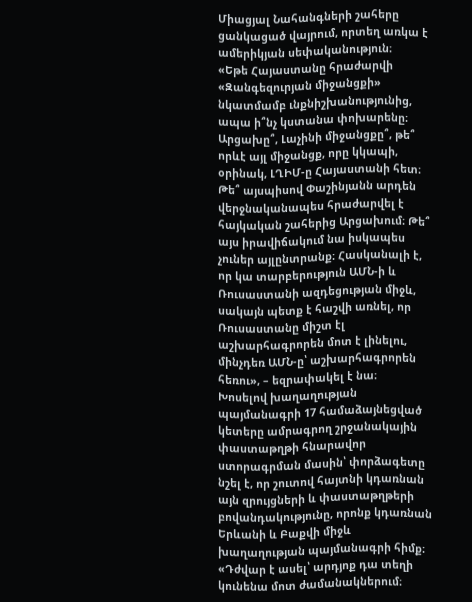Միացյալ Նահանգների շահերը ցանկացած վայրում, որտեղ առկա է ամերիկյան սեփականություն։
«Եթե Հայաստանը հրաժարվի «Զանգեզուրյան միջանցքի» նկատմամբ ւնքնիշխանությունից, ապա ի՞նչ կստանա փոխարենը։ Արցախը՞, Լաչինի միջանցքը՞, թե՞ որևէ այլ միջանցք, որը կկապի, օրինակ, ԼՂԻՄ-ը Հայաստանի հետ։ Թե՞ այսպիսով Փաշինյանն արդեն վերջնականապես հրաժարվել է հայկական շահերից Արցախում։ Թե՞ այս իրավիճակում նա իսկապես չուներ այլընտրանք։ Հասկանալի է, որ կա տարբերություն ԱՄՆ-ի և Ռուսաստանի ազդեցության միջև, սակայն պետք է հաշվի առնել, որ Ռուսաստանը միշտ էլ աշխարհագրորեն մոտ է լինելու, մինչդեռ ԱՄՆ-ը՝ աշխարհագրորեն հեռու», – եզրափակել է նա։
Խոսելով խաղաղության պայմանագրի 17 համաձայնեցված կետերը ամրագրող շրջանակային փաստաթղթի հնարավոր ստորագրման մասին՝ փորձագետը նշել է, որ շուտով հայտնի կդառնան այն զրույցների և փաստաթղթերի բովանդակությունը, որոնք կդառնան Երևանի և Բաքվի միջև խաղաղության պայմանագրի հիմք։
«Դժվար է ասել՝ արդյոք դա տեղի կունենա մոտ ժամանակներում։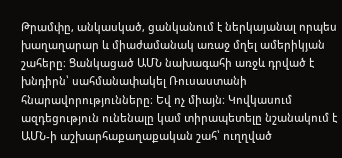Թրամփը, անկասկած, ցանկանում է ներկայանալ որպես խաղաղարար և միաժամանակ առաջ մղել ամերիկյան շահերը։ Ցանկացած ԱՄՆ նախագահի առջև դրված է խնդիրն՝ սահմանափակել Ռուսաստանի հնարավորությունները։ Եվ ոչ միայն։ Կովկասում ազդեցություն ունենալը կամ տիրապետելը նշանակում է ԱՄՆ-ի աշխարհաքաղաքական շահ՝ ուղղված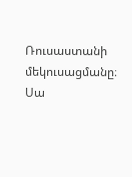Ռուսաստանի մեկուսացմանը։ Սա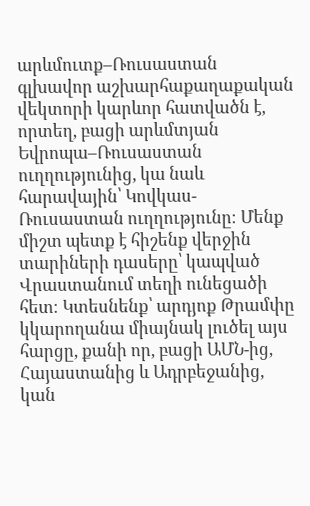արևմուտք–Ռուսաստան գլխավոր աշխարհաքաղաքական վեկտորի կարևոր հատվածն է, որտեղ, բացի արևմտյան Եվրոպա–Ռուսաստան ուղղությունից, կա նաև հարավային՝ Կովկաս-Ռուսաստան ուղղությունը։ Մենք միշտ պետք է հիշենք վերջին տարիների դասերը՝ կապված Վրաստանում տեղի ունեցածի հետ։ Կտեսնենք՝ արդյոք Թրամփը կկարողանա միայնակ լուծել այս հարցը, քանի որ, բացի ԱՄՆ-ից, Հայաստանից և Ադրբեջանից, կան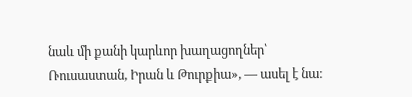նաև մի քանի կարևոր խաղացողներ՝ Ռուսաստան, Իրան և Թուրքիա», — ասել է նա։